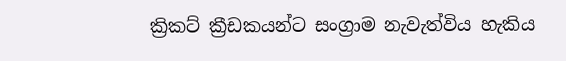ක්‍රිකට් ක්‍රීඩකයන්ට සංග්‍රාම නැවැත්විය හැකිය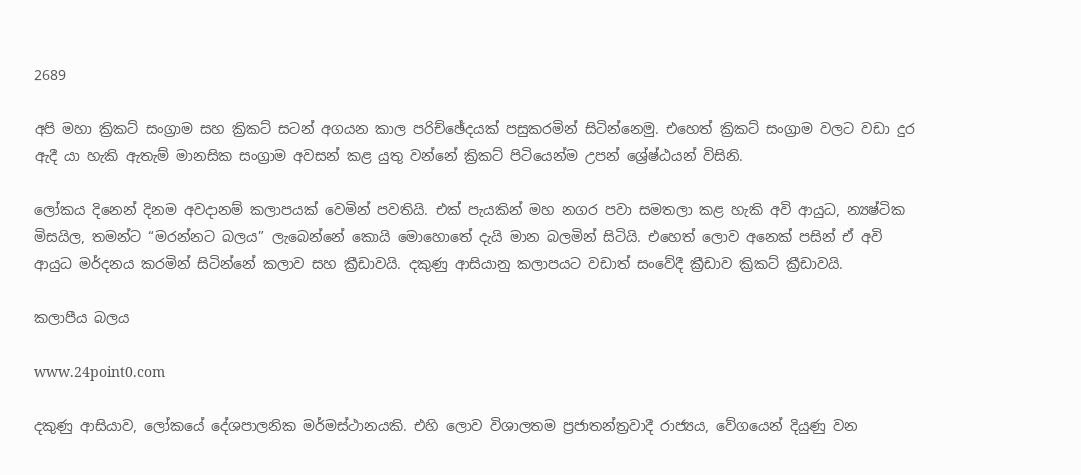2689

අපි මහා ක්‍රිකට් සංග්‍රාම සහ ක්‍රිකට් සටන් අගයන කාල පරිච්ඡේදයක් පසුකරමින් සිටින්නෙමු. එහෙත් ක්‍රිකට් සංග්‍රාම වලට වඩා දුර ඇදී යා හැකි ඇතැම් මානසික සංග්‍රාම අවසන් කළ යුතු වන්නේ ක්‍රිකට් පිටියෙන්ම උපන් ශ්‍රේෂ්ඨයන් විසිනි.

ලෝකය දිනෙන් දිනම අවදානම් කලාපයක් වෙමින් පවතියි. එක් පැයකින් මහ නගර පවා සමතලා කළ හැකි අවි ආයුධ, න්‍යෂ්ටික මිසයිල, තමන්ට “මරන්නට බලය” ලැබෙන්නේ කොයි මොහොතේ දැයි මාන බලමින් සිටියි. එහෙත් ලොව අනෙක් පසින් ඒ අවි ආයුධ මර්දනය කරමින් සිටින්නේ කලාව සහ ක්‍රීඩාවයි. දකුණු ආසියානු කලාපයට වඩාත් සංවේදී ක්‍රීඩාව ක්‍රිකට් ක්‍රීඩාවයි.

කලාපීය බලය

www.24point0.com

දකුණු ආසියාව, ලෝකයේ දේශපාලනික මර්මස්ථානයකි. එහි ලොව විශාලතම ප්‍රජාතන්ත්‍රවාදී රාජ්‍යය, වේගයෙන් දියුණු වන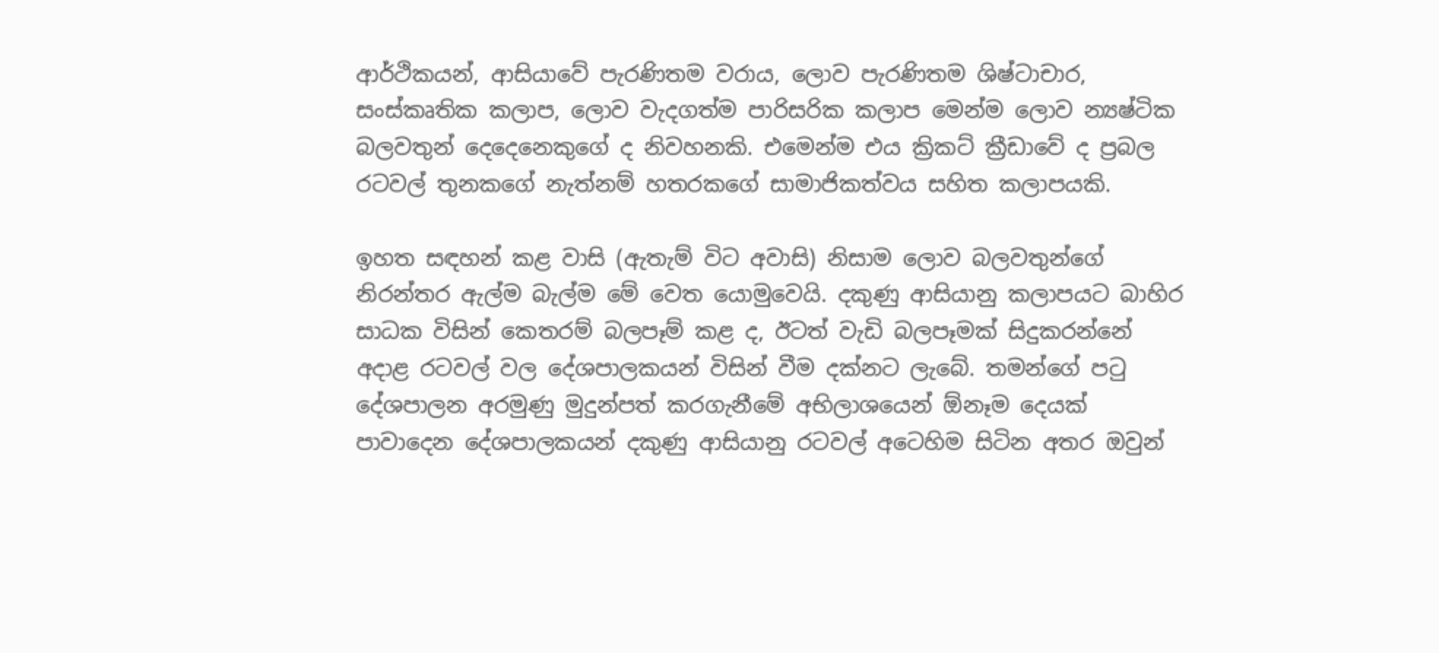ආර්ථිකයන්, ආසියාවේ පැරණිතම වරාය, ලොව පැරණිතම ශිෂ්ටාචාර, සංස්කෘතික කලාප, ලොව වැදගත්ම පාරිසරික කලාප මෙන්ම ලොව න්‍යෂ්ටික බලවතුන් දෙදෙනෙකුගේ ද නිවහනකි. එමෙන්ම එය ක්‍රිකට් ක්‍රීඩාවේ ද ප්‍රබල රටවල් තුනකගේ නැත්නම් හතරකගේ සාමාජිකත්වය සහිත කලාපයකි.

ඉහත සඳහන් කළ වාසි (ඇතැම් විට අවාසි) නිසාම ලොව බලවතුන්ගේ නිරන්තර ඇල්ම බැල්ම මේ වෙත යොමුවෙයි. දකුණු ආසියානු කලාපයට බාහිර සාධක විසින් කෙතරම් බලපෑම් කළ ද, ඊටත් වැඩි බලපෑමක් සිදුකරන්නේ අදාළ රටවල් වල දේශපාලකයන් විසින් වීම දක්නට ලැබේ. තමන්ගේ පටු දේශපාලන අරමුණු මුදුන්පත් කරගැනීමේ අභිලාශයෙන් ඕනෑම දෙයක් පාවාදෙන දේශපාලකයන් දකුණු ආසියානු රටවල් අටෙහිම සිටින අතර ඔවුන්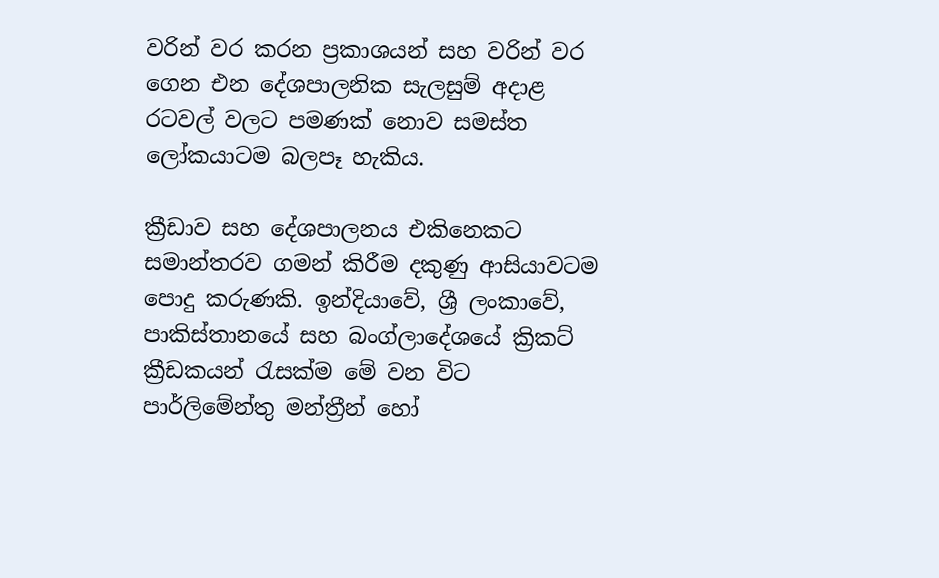වරින් වර කරන ප්‍රකාශයන් සහ වරින් වර ගෙන එන දේශපාලනික සැලසුම් අදාළ රටවල් වලට පමණක් නොව සමස්ත ලෝකයාටම බලපෑ හැකිය.

ක්‍රීඩාව සහ දේශපාලනය එකිනෙකට සමාන්තරව ගමන් කිරීම දකුණු ආසියාවටම පොදු කරුණකි. ඉන්දියාවේ, ශ්‍රී ලංකාවේ, පාකිස්තානයේ සහ බංග්ලාදේශයේ ක්‍රිකට් ක්‍රීඩකයන් රැසක්ම මේ වන විට පාර්ලිමේන්තු මන්ත්‍රීන් හෝ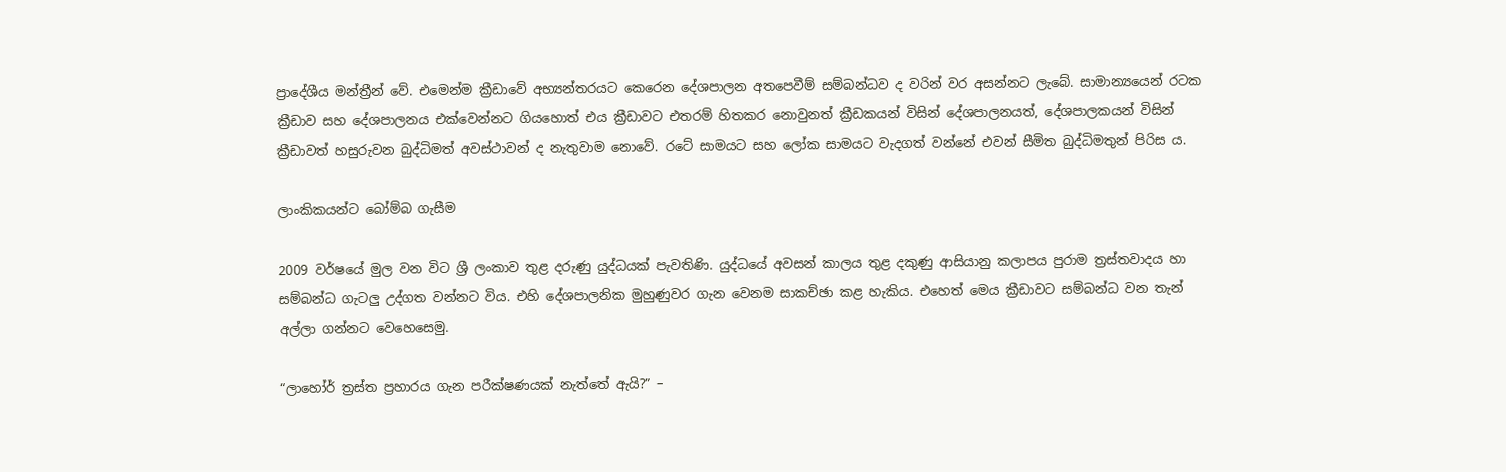ප්‍රාදේශීය මන්ත්‍රීන් වේ. එමෙන්ම ක්‍රීඩාවේ අභ්‍යන්තරයට කෙරෙන දේශපාලන අතපෙවීම් සම්බන්ධව ද වරින් වර අසන්නට ලැබේ. සාමාන්‍යයෙන් රටක ක්‍රීඩාව සහ දේශපාලනය එක්වෙන්නට ගියහොත් එය ක්‍රීඩාවට එතරම් හිතකර නොවුනත් ක්‍රීඩකයන් විසින් දේශපාලනයත්, දේශපාලකයන් විසින් ක්‍රීඩාවත් හසුරුවන බුද්ධිමත් අවස්ථාවන් ද නැතුවාම නොවේ. රටේ සාමයට සහ ලෝක සාමයට වැදගත් වන්නේ එවන් සීමිත බුද්ධිමතුන් පිරිස ය.

ලාංකිකයන්ට බෝම්බ ගැසීම

2009 වර්ෂයේ මුල වන විට ශ්‍රී ලංකාව තුළ දරුණු යුද්ධයක් පැවතිණි. යුද්ධයේ අවසන් කාලය තුළ දකුණු ආසියානු කලාපය පුරාම ත්‍රස්තවාදය හා සම්බන්ධ ගැටලු උද්ගත වන්නට විය. එහි දේශපාලනික මුහුණුවර ගැන වෙනම සාකච්ඡා කළ හැකිය. එහෙත් මෙය ක්‍රීඩාවට සම්බන්ධ වන තැන් අල්ලා ගන්නට වෙහෙසෙමු.

“ලාහෝර් ත්‍රස්ත ප්‍රහාරය ගැන පරීක්ෂණයක් නැත්තේ ඇයි?” –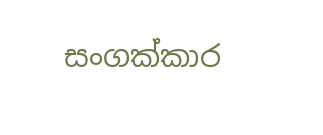සංගක්කාර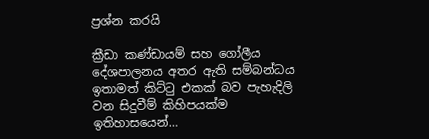ප්‍රශ්න කරයි

ක්‍රීඩා කණ්ඩායම් සහ ගෝලීය දේශපාලනය අතර ඇති සම්බන්ධය ඉතාමත් කිට්ටු එකක් බව පැහැදිලි වන සිදුවීම් කිහිපයක්ම ඉතිහාසයෙන්…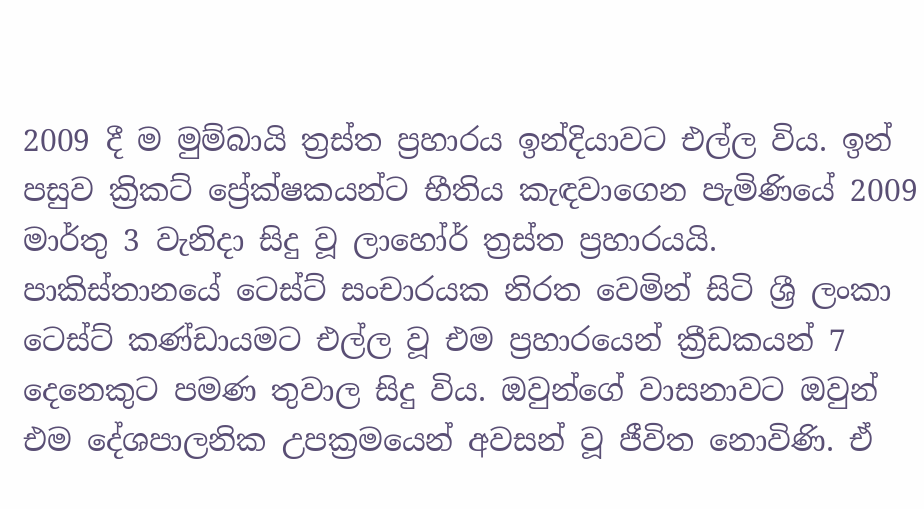2009 දී ම මුම්බායි ත්‍රස්ත ප්‍රහාරය ඉන්දියාවට එල්ල විය. ඉන් පසුව ක්‍රිකට් ප්‍රේක්ෂකයන්ට භීතිය කැඳවාගෙන පැමිණියේ 2009 මාර්තු 3 වැනිදා සිදු වූ ලාහෝර් ත්‍රස්ත ප්‍රහාරයයි. පාකිස්තානයේ ටෙස්ට් සංචාරයක නිරත වෙමින් සිටි ශ්‍රී ලංකා ටෙස්ට් කණ්ඩායමට එල්ල වූ එම ප්‍රහාරයෙන් ක්‍රීඩකයන් 7 දෙනෙකුට පමණ තුවාල සිදු විය. ඔවුන්ගේ වාසනාවට ඔවුන් එම දේශපාලනික උපක්‍රමයෙන් අවසන් වූ ජීවිත නොවිණි. ඒ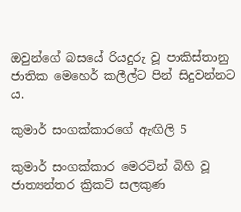ඔවුන්ගේ බසයේ රියදුරු වූ පාකිස්තානු ජාතික මෙහෙර් කලීල්ට පින් සිදුවන්නට ය.

කුමාර් සංගක්කාරගේ ඇඟිලි 5

කුමාර් සංගක්කාර මෙරටින් බිහි වූ ජාත්‍යන්තර ක්‍රිකට් සලකුණ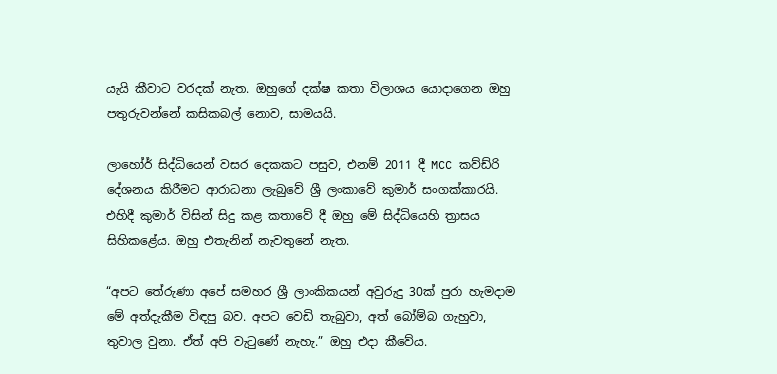යැයි කීවාට වරදක් නැත. ඔහුගේ දක්ෂ කතා විලාශය යොදාගෙන ඔහු පතුරුවන්නේ කසිකබල් නොව, සාමයයි.

ලාහෝර් සිද්ධියෙන් වසර දෙකකට පසුව, එනම් 2011 දී MCC කව්ඩ්රි දේශනය කිරීමට ආරාධනා ලැබුවේ ශ්‍රී ලංකාවේ කුමාර් සංගක්කාරයි. එහිදී කුමාර් විසින් සිදු කළ කතාවේ දී ඔහු මේ සිද්ධියෙහි ත්‍රාසය සිහිකළේය. ඔහු එතැනින් නැවතුනේ නැත.

“අපට තේරුණා අපේ සමහර ශ්‍රී ලාංකිකයන් අවුරුදු 30ක් පුරා හැමදාම මේ අත්දැකීම විඳපු බව. අපට වෙඩි තැබුවා, අත් බෝම්බ ගැහුවා, තුවාල වුනා. ඒත් අපි වැටුණේ නැහැ.” ඔහු එදා කීවේය.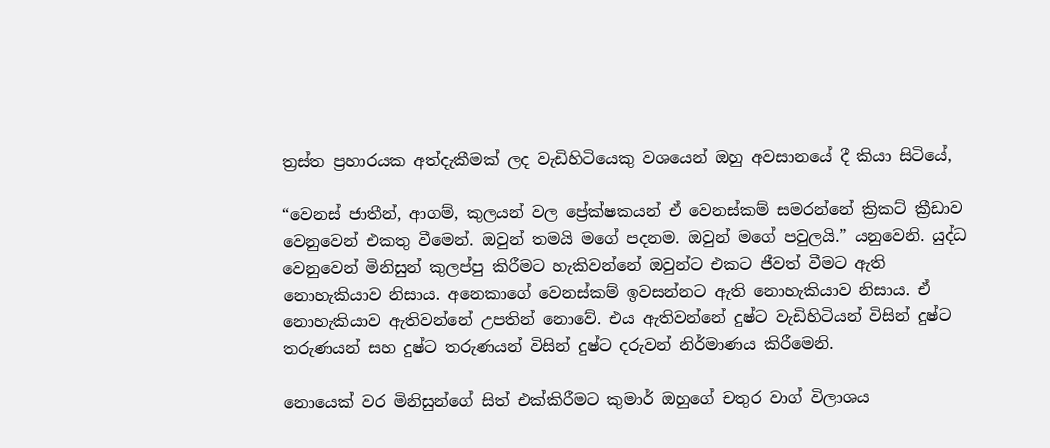ත්‍රස්ත ප්‍රහාරයක අත්දැකීමක් ලද වැඩිහිටියෙකු වශයෙන් ඔහු අවසානයේ දී කියා සිටියේ,

“වෙනස් ජාතීන්, ආගම්, කුලයන් වල ප්‍රේක්ෂකයන් ඒ වෙනස්කම් සමරන්නේ ක්‍රිකට් ක්‍රීඩාව වෙනුවෙන් එකතු වීමෙන්. ඔවුන් තමයි මගේ පදනම. ඔවුන් මගේ පවුලයි.” යනුවෙනි. යුද්ධ වෙනුවෙන් මිනිසුන් කුලප්පු කිරීමට හැකිවන්නේ ඔවුන්ට එකට ජීවත් වීමට ඇති නොහැකියාව නිසාය. අනෙකාගේ වෙනස්කම් ඉවසන්නට ඇති නොහැකියාව නිසාය. ඒ නොහැකියාව ඇතිවන්නේ උපතින් නොවේ. එය ඇතිවන්නේ දුෂ්ට වැඩිහිටියන් විසින් දුෂ්ට තරුණයන් සහ දුෂ්ට තරුණයන් විසින් දුෂ්ට දරුවන් නිර්මාණය කිරීමෙනි.

නොයෙක් වර මිනිසුන්ගේ සිත් එක්කිරීමට කුමාර් ඔහුගේ චතුර වාග් විලාශය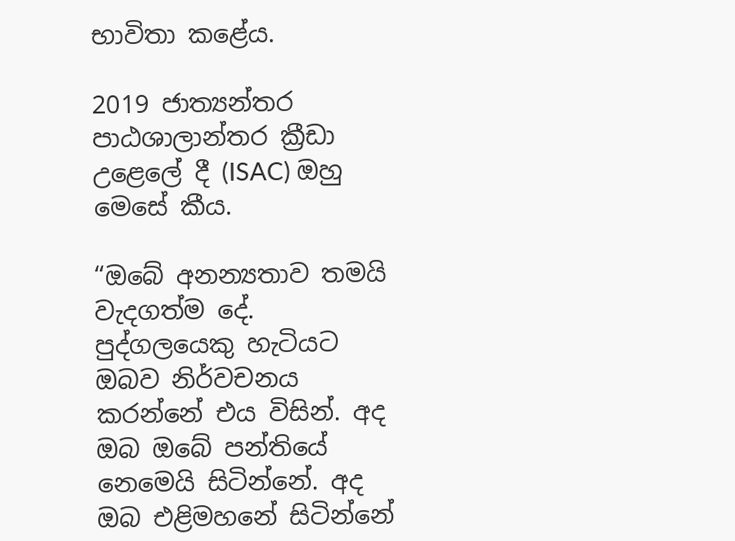භාවිතා කළේය.

2019 ජාත්‍යන්තර පාඨශාලාන්තර ක්‍රීඩා උළෙලේ දී (ISAC) ඔහු මෙසේ කීය.

“ඔබේ අනන්‍යතාව තමයි වැදගත්ම දේ. පුද්ගලයෙකු හැටියට ඔබව නිර්වචනය කරන්නේ එය විසින්. අද ඔබ ඔබේ පන්තියේ නෙමෙයි සිටින්නේ. අද ඔබ එළිමහනේ සිටින්නේ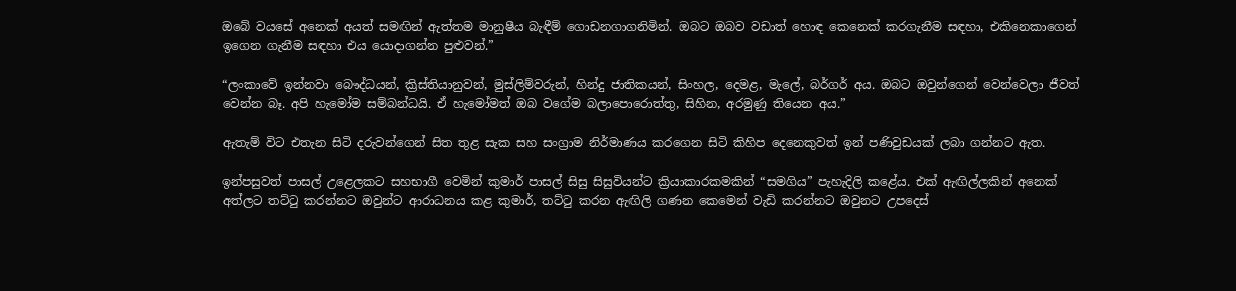ඔබේ වයසේ අනෙක් අයත් සමඟින් ඇත්තම මානුෂීය බැඳීම් ගොඩනගාගනිමින්. ඔබට ඔබව වඩාත් හොඳ කෙනෙක් කරගැනීම සඳහා, එකිනෙකාගෙන් ඉගෙන ගැනීම සඳහා එය යොදාගන්න පුළුවන්.”

“ලංකාවේ ඉන්නවා බෞද්ධයන්, ක්‍රිස්තියානුවන්, මුස්ලිම්වරුන්, හින්දු ජාතිකයන්, සිංහල, දෙමළ, මැලේ, බර්ගර් අය. ඔබට ඔවුන්ගෙන් වෙන්වෙලා ජීවත් වෙන්න බෑ. අපි හැමෝම සම්බන්ධයි. ඒ හැමෝමත් ඔබ වගේම බලාපොරොත්තු, සිහින, අරමුණු තියෙන අය.”

ඇතැම් විට එතැන සිටි දරුවන්ගෙන් සිත තුළ සැක සහ සංග්‍රාම නිර්මාණය කරගෙන සිටි කිහිප දෙනෙකුවත් ඉන් පණිවුඩයක් ලබා ගන්නට ඇත.

ඉන්පසුවත් පාසල් උළෙලකට සහභාගී වෙමින් කුමාර් පාසල් සිසු සිසුවියන්ට ක්‍රියාකාරකමකින් “සමගිය” පැහැදිලි කළේය. එක් ඇඟිල්ලකින් අනෙක් අත්ලට තට්ටු කරන්නට ඔවුන්ට ආරාධනය කළ කුමාර්, තට්ටු කරන ඇඟිලි ගණන කෙමෙන් වැඩි කරන්නට ඔවුනට උපදෙස්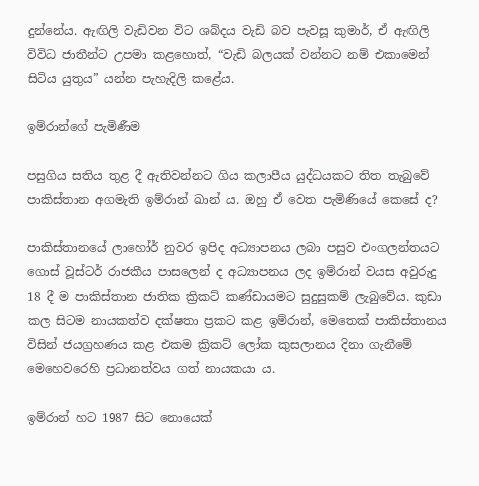දුන්නේය. ඇඟිලි වැඩිවන විට ශබ්දය වැඩි බව පැවසූ කුමාර්, ඒ ඇඟිලි විවිධ ජාතීන්ට උපමා කළහොත්, “වැඩි බලයක් වන්නට නම් එකාමෙන් සිටිය යුතුය” යන්න පැහැදිලි කළේය.

ඉම්රාන්ගේ පැමිණීම

පසුගිය සතිය තුළ දී ඇතිවන්නට ගිය කලාපීය යුද්ධයකට තිත තැබුවේ පාකිස්තාන අගමැති ඉම්රාන් ඛාන් ය. ඔහු ඒ වෙත පැමිණියේ කෙසේ ද?

පාකිස්තානයේ ලාහෝර් නුවර ඉපිද අධ්‍යාපනය ලබා පසුව එංගලන්තයට ගොස් වූස්ටර් රාජකීය පාසලෙන් ද අධ්‍යාපනය ලද ඉම්රාන් වයස අවුරුදු 18 දී ම පාකිස්තාන ජාතික ක්‍රිකට් කණ්ඩායමට සුදුසුකම් ලැබුවේය. කුඩා කල සිටම නායකත්ව දක්ෂතා ප්‍රකට කළ ඉම්රාන්, මෙතෙක් පාකිස්තානය විසින් ජයග්‍රහණය කළ එකම ක්‍රිකට් ලෝක කුසලානය දිනා ගැනීමේ මෙහෙවරෙහි ප්‍රධානත්වය ගත් නායකයා ය.

ඉම්රාන් හට 1987 සිට නොයෙක්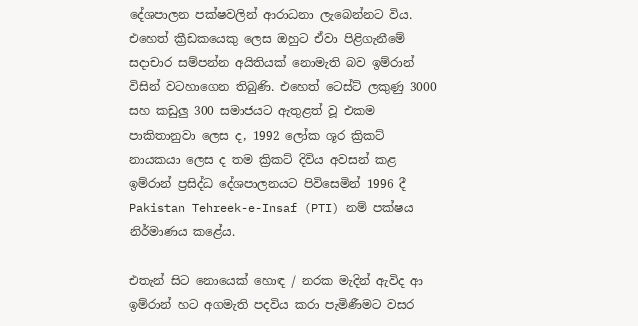දේශපාලන පක්ෂවලින් ආරාධනා ලැබෙන්නට විය. එහෙත් ක්‍රීඩකයෙකු ලෙස ඔහුට ඒවා පිළිගැනීමේ සදාචාර සම්පන්න අයිතියක් නොමැති බව ඉම්රාන් විසින් වටහාගෙන තිබුණි. එහෙත් ටෙස්ට් ලකුණු 3000 සහ කඩුලු 300 සමාජයට ඇතුළත් වූ එකම පාකිතානුවා ලෙස ද, 1992 ලෝක ශූර ක්‍රිකට් නායකයා ලෙස ද තම ක්‍රිකට් දිවිය අවසන් කළ ඉම්රාන් ප්‍රසිද්ධ දේශපාලනයට පිවිසෙමින් 1996 දී Pakistan Tehreek-e-Insaf (PTI) නම් පක්ෂය නිර්මාණය කළේය.

එතැන් සිට නොයෙක් හොඳ / නරක මැදින් ඇවිද ආ ඉම්රාන් හට අගමැති පදවිය කරා පැමිණීමට වසර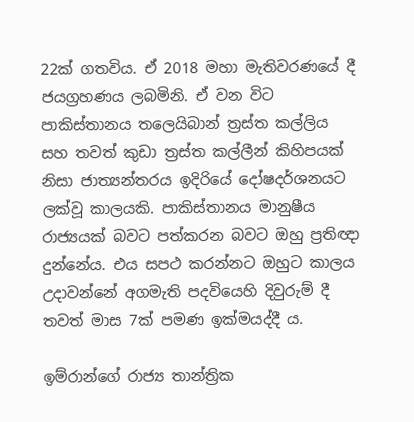22ක් ගතවිය. ඒ 2018 මහා මැතිවරණයේ දී ජයග්‍රහණය ලබමිනි. ඒ වන විට පාකිස්තානය තලෙයිබාන් ත්‍රස්ත කල්ලිය සහ තවත් කුඩා ත්‍රස්ත කල්ලීන් කිහිපයක් නිසා ජාත්‍යන්තරය ඉදිරියේ දෝෂදර්ශනයට ලක්වූ කාලයකි. පාකිස්තානය මානුෂීය රාජ්‍යයක් බවට පත්කරන බවට ඔහු ප්‍රතිඥා දුන්නේය. එය සපථ කරන්නට ඔහුට කාලය උදාවන්නේ අගමැති පදවියෙහි දිවුරුම් දී තවත් මාස 7ක් පමණ ඉක්මයද්දී ය.

ඉම්රාන්ගේ රාජ්‍ය තාන්ත්‍රික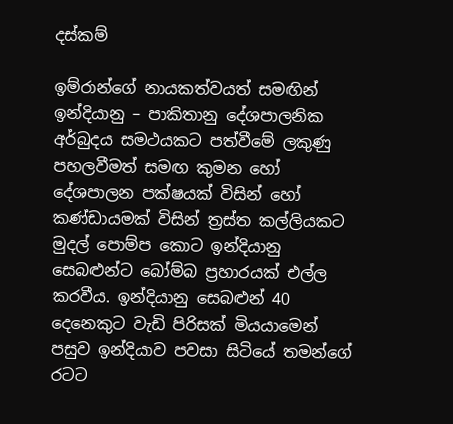දස්කම්

ඉම්රාන්ගේ නායකත්වයත් සමඟින් ඉන්දියානු – පාකිතානු දේශපාලනික අර්බුදය සමථයකට පත්වීමේ ලකුණු පහලවීමත් සමඟ කුමන හෝ දේශපාලන පක්ෂයක් විසින් හෝ කණ්ඩායමක් විසින් ත්‍රස්ත කල්ලියකට මුදල් පොම්ප කොට ඉන්දියානු සෙබළුන්ට බෝම්බ ප්‍රහාරයක් එල්ල කරවීය. ඉන්දියානු සෙබළුන් 40 දෙනෙකුට වැඩි පිරිසක් මියයාමෙන් පසුව ඉන්දියාව පවසා සිටියේ තමන්ගේ රටට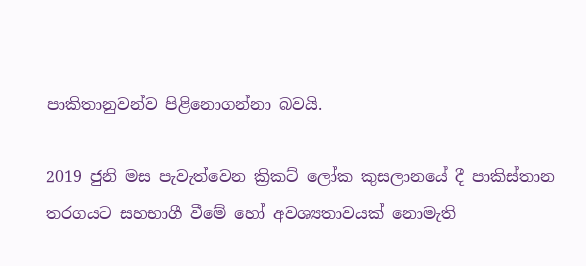පාකිතානුවන්ව පිළිනොගන්නා බවයි.

2019 ජුනි මස පැවැත්වෙන ක්‍රිකට් ලෝක කුසලානයේ දී පාකිස්තාන තරගයට සහභාගී වීමේ හෝ අවශ්‍යතාවයක් නොමැති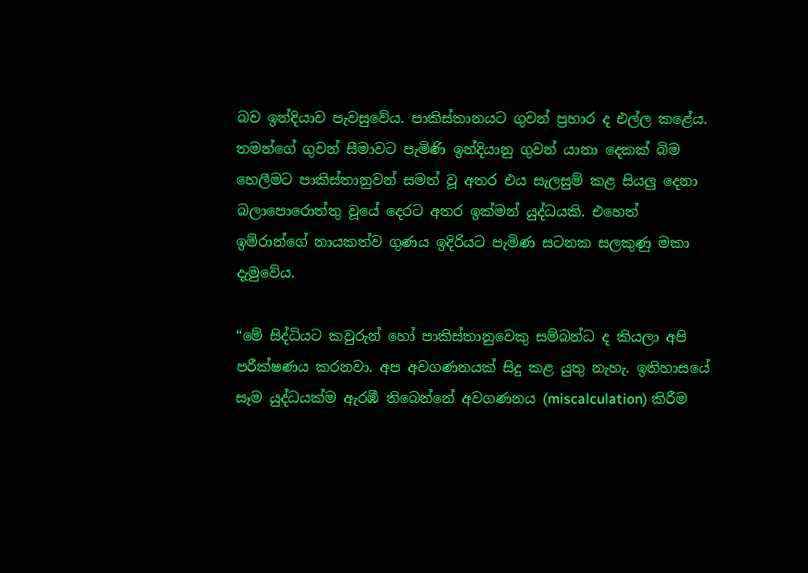බව ඉන්දියාව පැවසුවේය. පාකිස්තානයට ගුවන් ප්‍රහාර ද එල්ල කළේය. තමන්ගේ ගුවන් සීමාවට පැමිණි ඉන්දියානු ගුවන් යානා දෙකක් බිම හෙලීමට පාකිස්තානුවන් සමත් වූ අතර එය සැලසුම් කළ සියලු දෙනා බලාපොරොත්තු වූයේ දෙරට අතර ඉක්මන් යුද්ධයකි. එහෙත් ඉම්රාන්ගේ නායකත්ව ගුණය ඉදිරියට පැමිණ සටනක සලකුණු මකා දැමුවේය.

“මේ සිද්ධියට කවුරුන් හෝ පාකිස්තානුවෙකු සම්බන්ධ ද කියලා අපි පරීක්ෂණය කරනවා. අප අවගණනයක් සිදු කළ යුතු නැහැ. ඉතිහාසයේ සෑම යුද්ධයක්ම ඇරඹී තිබෙන්නේ අවගණනය (miscalculation) කිරීම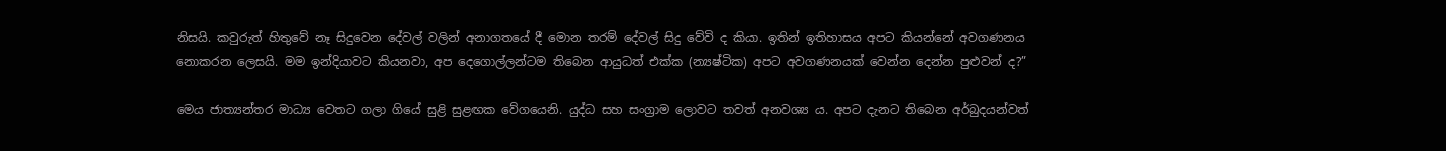නිසයි. කවුරුත් හිතුවේ නෑ සිදුවෙන දේවල් වලින් අනාගතයේ දී මොන තරම් දේවල් සිදු වේවි ද කියා. ඉතින් ඉතිහාසය අපට කියන්නේ අවගණනය නොකරන ලෙසයි. මම ඉන්දියාවට කියනවා, අප දෙගොල්ලන්ටම තිබෙන ආයුධත් එක්ක (න්‍යෂ්ටික) අපට අවගණනයක් වෙන්න දෙන්න පුළුවන් ද?”

මෙය ජාත්‍යන්තර මාධ්‍ය වෙතට ගලා ගියේ සුළි සුළඟක වේගයෙනි. යුද්ධ සහ සංග්‍රාම ලොවට තවත් අනවශ්‍ය ය. අපට දැනට තිබෙන අර්බුදයන්වත්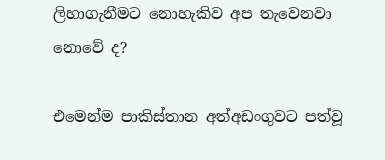ලිහාගැනීමට නොහැකිව අප තැවෙනවා නොවේ ද?

එමෙන්ම පාකිස්තාන අත්අඩංගුවට පත්වූ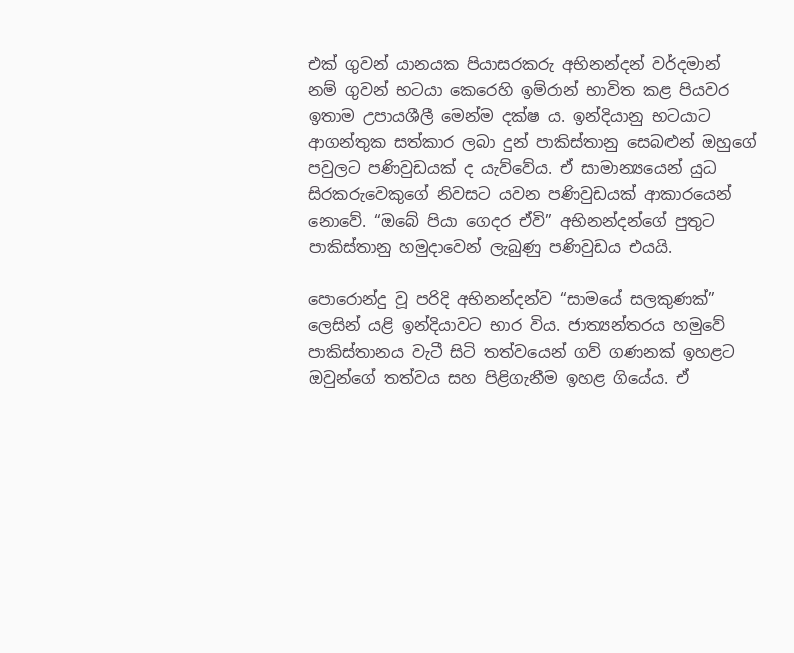එක් ගුවන් යානයක පියාසරකරු අභිනන්දන් වර්දමාන් නම් ගුවන් භටයා කෙරෙහි ඉම්රාන් භාවිත කළ පියවර ඉතාම උපායශීලී මෙන්ම දක්ෂ ය. ඉන්දියානු භටයාට ආගන්තුක සත්කාර ලබා දුන් පාකිස්තානු සෙබළුන් ඔහුගේ පවුලට පණිවුඩයක් ද යැව්වේය. ඒ සාමාන්‍යයෙන් යුධ සිරකරුවෙකුගේ නිවසට යවන පණිවුඩයක් ආකාරයෙන් නොවේ. “ඔබේ පියා ගෙදර ඒවි” අභිනන්දන්ගේ පුතුට පාකිස්තානු හමුදාවෙන් ලැබුණු පණිවුඩය එයයි.

පොරොන්දු වූ පරිදි අභිනන්දන්ව “සාමයේ සලකුණක්” ලෙසින් යළි ඉන්දියාවට භාර විය. ජාත්‍යන්තරය හමුවේ පාකිස්තානය වැටී සිටි තත්වයෙන් ගව් ගණනක් ඉහළට ඔවුන්ගේ තත්වය සහ පිළිගැනීම ඉහළ ගියේය. ඒ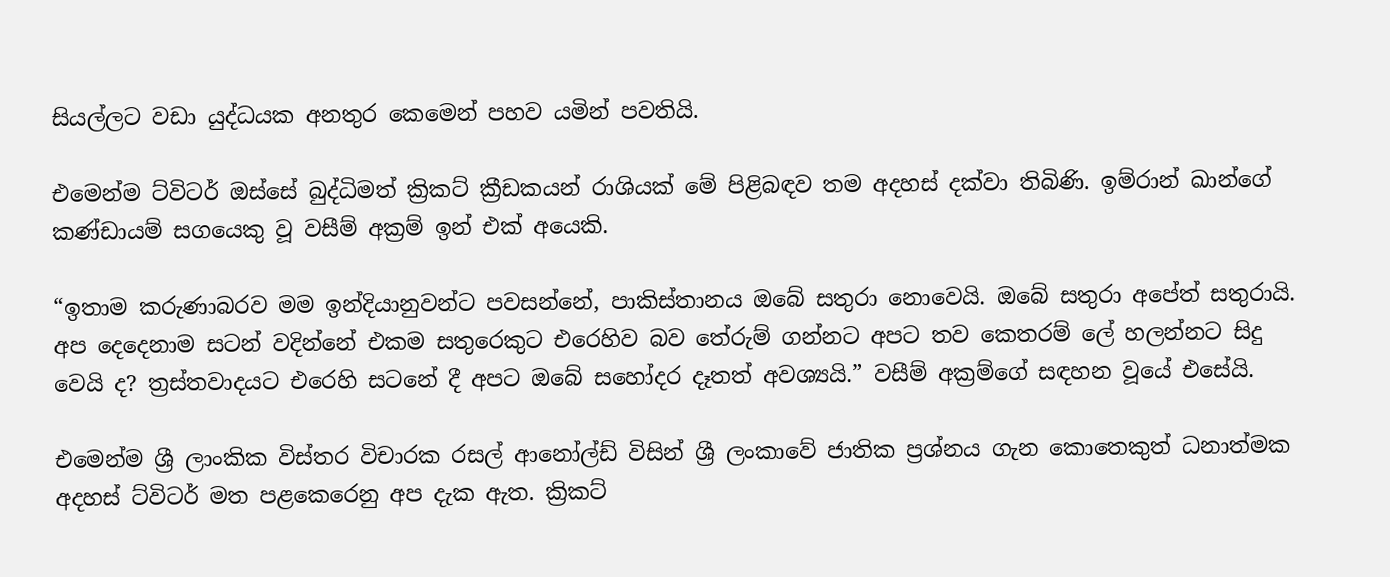සියල්ලට වඩා යුද්ධයක අනතුර කෙමෙන් පහව යමින් පවතියි.

එමෙන්ම ට්විටර් ඔස්සේ බුද්ධිමත් ක්‍රිකට් ක්‍රීඩකයන් රාශියක් මේ පිළිබඳව තම අදහස් දක්වා තිබිණි. ඉම්රාන් ඛාන්ගේ කණ්ඩායම් සගයෙකු වූ වසීම් අක්‍රම් ඉන් එක් අයෙකි.

“ඉතාම කරුණාබරව මම ඉන්දියානුවන්ට පවසන්නේ, පාකිස්තානය ඔබේ සතුරා නොවෙයි. ඔබේ සතුරා අපේත් සතුරායි. අප දෙදෙනාම සටන් වදින්නේ එකම සතුරෙකුට එරෙහිව බව තේරුම් ගන්නට අපට තව කෙතරම් ලේ හලන්නට සිදු වෙයි ද? ත්‍රස්තවාදයට එරෙහි සටනේ දී අපට ඔබේ සහෝදර දෑතත් අවශ්‍යයි.” වසීම් අක්‍රම්ගේ සඳහන වූයේ එසේයි.

එමෙන්ම ශ්‍රී ලාංකික විස්තර විචාරක රසල් ආනෝල්ඩ් විසින් ශ්‍රී ලංකාවේ ජාතික ප්‍රශ්නය ගැන කොතෙකුත් ධනාත්මක අදහස් ට්විටර් මත පළකෙරෙනු අප දැක ඇත. ක්‍රිකට්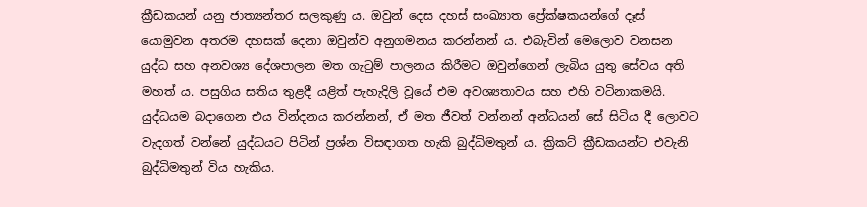ක්‍රීඩකයන් යනු ජාත්‍යන්තර සලකුණු ය. ඔවුන් දෙස දහස් සංඛ්‍යාත ප්‍රේක්ෂකයන්ගේ දෑස් යොමුවන අතරම දහසක් දෙනා ඔවුන්ව අනුගමනය කරන්නන් ය. එබැවින් මෙලොව වනසන යුද්ධ සහ අනවශ්‍ය දේශපාලන මත ගැටුම් පාලනය කිරීමට ඔවුන්ගෙන් ලැබිය යුතු සේවය අති මහත් ය. පසුගිය සතිය තුළදී යළිත් පැහැදිලි වූයේ එම අවශ්‍යතාවය සහ එහි වටිනාකමයි. යුද්ධයම බදාගෙන එය වින්දනය කරන්නන්, ඒ මත ජීවත් වන්නන් අන්ධයන් සේ සිටිය දී ලොවට වැදගත් වන්නේ යුද්ධයට පිටින් ප්‍රශ්න විසඳාගත හැකි බුද්ධිමතුන් ය. ක්‍රිකට් ක්‍රීඩකයන්ට එවැනි බුද්ධිමතුන් විය හැකිය.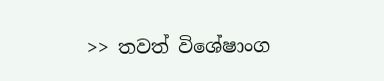>> තවත් විශේෂාංග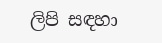ලිපි සඳහා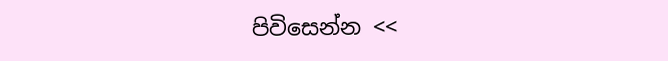පිවිසෙන්න <<